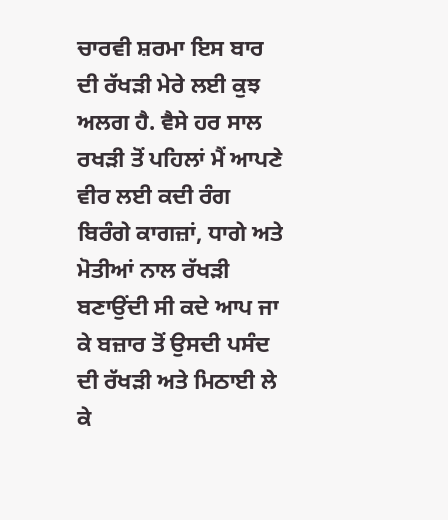ਚਾਰਵੀ ਸ਼ਰਮਾ ਇਸ ਬਾਰ ਦੀ ਰੱਖੜੀ ਮੇਰੇ ਲਈ ਕੁਝ ਅਲਗ ਹੈ. ਵੈਸੇ ਹਰ ਸਾਲ ਰਖੜੀ ਤੋਂ ਪਹਿਲਾਂ ਮੈਂ ਆਪਣੇ ਵੀਰ ਲਈ ਕਦੀ ਰੰਗ ਬਿਰੰਗੇ ਕਾਗਜ਼ਾਂ, ਧਾਗੇ ਅਤੇ ਮੋਤੀਆਂ ਨਾਲ ਰੱਖੜੀ ਬਣਾਉਂਦੀ ਸੀ ਕਦੇ ਆਪ ਜਾ ਕੇ ਬਜ਼ਾਰ ਤੋਂ ਉਸਦੀ ਪਸੰਦ ਦੀ ਰੱਖੜੀ ਅਤੇ ਮਿਠਾਈ ਲੇ ਕੇ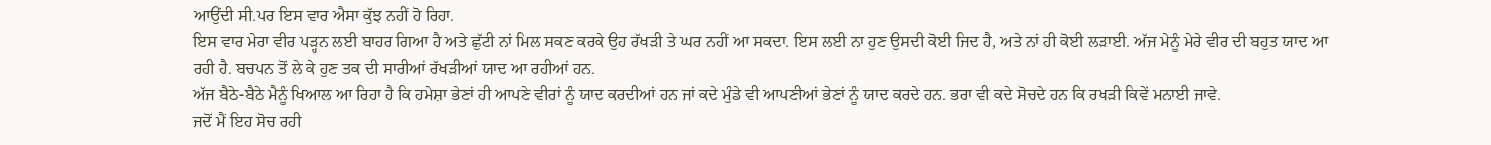ਆਉਂਦੀ ਸੀ.ਪਰ ਇਸ ਵਾਰ ਐਸਾ ਕੁੱਝ ਨਹੀਂ ਹੋ ਰਿਹਾ.
ਇਸ ਵਾਰ ਮੇਰਾ ਵੀਰ ਪੜ੍ਹਨ ਲਈ ਬਾਹਰ ਗਿਆ ਹੈ ਅਤੇ ਛੁੱਟੀ ਨਾਂ ਮਿਲ ਸਕਣ ਕਰਕੇ ਉਹ ਰੱਖੜੀ ਤੇ ਘਰ ਨਹੀਂ ਆ ਸਕਦਾ. ਇਸ ਲਈ ਨਾ ਹੁਣ ਉਸਦੀ ਕੋਈ ਜਿਦ ਹੈ, ਅਤੇ ਨਾਂ ਹੀ ਕੋਈ ਲੜਾਈ. ਅੱਜ ਮੇਨੂੰ ਮੇਰੇ ਵੀਰ ਦੀ ਬਹੁਤ ਯਾਦ ਆ ਰਹੀ ਹੈ. ਬਚਪਨ ਤੋਂ ਲੇ ਕੇ ਹੁਣ ਤਕ ਦੀ ਸਾਰੀਆਂ ਰੱਖੜੀਆਂ ਯਾਦ ਆ ਰਹੀਆਂ ਹਨ.
ਅੱਜ ਬੈਠੇ-ਬੈਠੇ ਮੈਨੂੰ ਖਿਆਲ ਆ ਰਿਹਾ ਹੈ ਕਿ ਹਮੇਸ਼ਾ ਭੇਣਾਂ ਹੀ ਆਪਣੇ ਵੀਰਾਂ ਨੂੰ ਯਾਦ ਕਰਦੀਆਂ ਹਨ ਜਾਂ ਕਦੇ ਮੁੰਡੇ ਵੀ ਆਪਣੀਆਂ ਭੇਣਾਂ ਨੂੰ ਯਾਦ ਕਰਦੇ ਹਨ. ਭਰਾ ਵੀ ਕਦੇ ਸੋਚਦੇ ਹਨ ਕਿ ਰਖੜੀ ਕਿਵੇਂ ਮਨਾਈ ਜਾਵੇ.
ਜਦੋਂ ਮੈਂ ਇਹ ਸੋਚ ਰਹੀ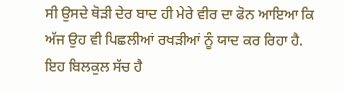ਸੀ ਉਸਦੇ ਥੋੜੀ ਦੇਰ ਬਾਦ ਹੀ ਮੇਰੇ ਵੀਰ ਦਾ ਫੋਨ ਆਇਆ ਕਿ ਅੱਜ ਉਹ ਵੀ ਪਿਛਲੀਆਂ ਰਖੜੀਆਂ ਨੂੰ ਯਾਦ ਕਰ ਰਿਹਾ ਹੈ.
ਇਹ ਬਿਲਕੁਲ ਸੱਚ ਹੈ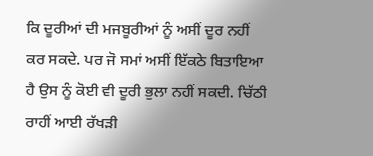ਕਿ ਦੂਰੀਆਂ ਦੀ ਮਜਬੂਰੀਆਂ ਨੂੰ ਅਸੀਂ ਦੂਰ ਨਹੀਂ ਕਰ ਸਕਦੇ. ਪਰ ਜੋ ਸਮਾਂ ਅਸੀਂ ਇੱਕਠੇ ਬਿਤਾਇਆ ਹੈ ਉਸ ਨੂੰ ਕੋਈ ਵੀ ਦੂਰੀ ਭੁਲਾ ਨਹੀਂ ਸਕਦੀ. ਚਿੱਠੀ ਰਾਹੀਂ ਆਈ ਰੱਖੜੀ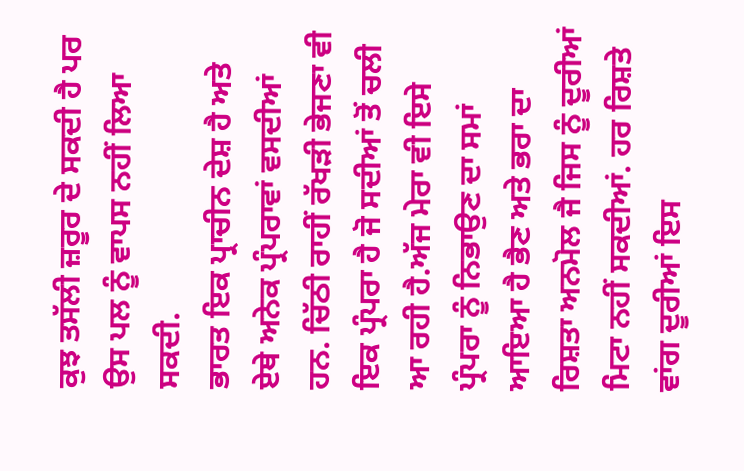ਕੁਝ ਤਸੱਲੀ ਜ਼ਰੂਰ ਦੇ ਸਕਦੀ ਹੈ ਪਰ ਉਸ ਪਲ ਨੂੰ ਵਾਪਸ ਨਹੀਂ ਲਿਆ ਸਕਦੀ.
ਭਾਰਤ ਇਕ ਪ੍ਰਾਚੀਨ ਦੇਸ਼ ਹੈ ਅਤੇ ਏਥੇ ਅਨੇਕ ਪ੍ਰੰਪਰਾਵਾਂ ਵਸਦੀਆਂ ਹਨ. ਚਿੱਠੀ ਰਾਹੀਂ ਰੱਖੜੀ ਭੇਜਣਾ ਵੀ ਇਕ ਪ੍ਰੰਪਰਾ ਹੈ ਜੋ ਸਦੀਆਂ ਤੋਂ ਚਲੀ ਆ ਰਹੀ ਹੈ.ਅੱਜ ਮੇਰਾ ਵੀ ਇਸੇ ਪ੍ਰੰਪਰਾ ਨੂੰ ਨਿਭਾਉਣ ਦਾ ਸਮਾਂ ਆਇਆ ਹੈ ਭੈਣ ਅਤੇ ਭਰਾ ਦਾ ਰਿਸ਼ਤਾ ਅਨਮੋਲ ਜੈ ਜਿਸ ਨੂੰ ਦੂਰੀਆਂ ਮਿਟਾ ਨਹੀਂ ਸਕਦੀਆਂ. ਹਰ ਰਿਸ਼ਤੇ ਵਾਂਗ ਦੂਰੀਆਂ ਇਸ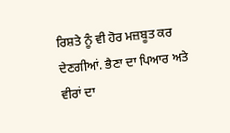ਰਿਸ਼ਤੇ ਨੂੰ ਵੀ ਹੋਰ ਮਜ਼ਬੂਤ ਕਰ ਦੇਣਗੀਆਂ. ਭੈਣਾ ਦਾ ਪਿਆਰ ਅਤੇ ਵੀਰਾਂ ਦਾ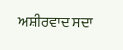ਅਸ਼ੀਰਵਾਦ ਸਦਾ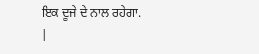ਇਕ ਦੂਜੇ ਦੇ ਨਾਲ ਰਹੇਗਾ.
|